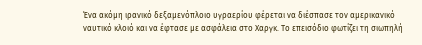Ένα ακόμη ιρανικό δεξαμενόπλοιο υγραερίου φέρεται να διέσπασε τον αμερικανικό ναυτικό κλοιό και να έφτασε με ασφάλεια στο Χαργκ. Το επεισόδιο φωτίζει τη σιωπηλή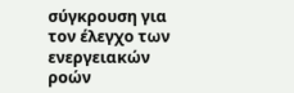σύγκρουση για τον έλεγχο των ενεργειακών ροών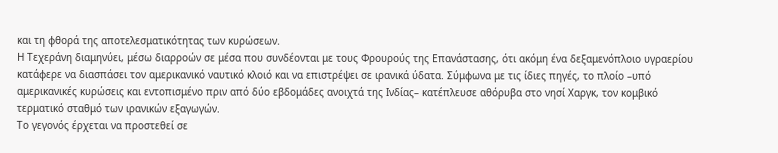και τη φθορά της αποτελεσματικότητας των κυρώσεων.
Η Τεχεράνη διαμηνύει, μέσω διαρροών σε μέσα που συνδέονται με τους Φρουρούς της Επανάστασης, ότι ακόμη ένα δεξαμενόπλοιο υγραερίου κατάφερε να διασπάσει τον αμερικανικό ναυτικό κλοιό και να επιστρέψει σε ιρανικά ύδατα. Σύμφωνα με τις ίδιες πηγές, το πλοίο –υπό αμερικανικές κυρώσεις και εντοπισμένο πριν από δύο εβδομάδες ανοιχτά της Ινδίας– κατέπλευσε αθόρυβα στο νησί Χαργκ, τον κομβικό τερματικό σταθμό των ιρανικών εξαγωγών.
Το γεγονός έρχεται να προστεθεί σε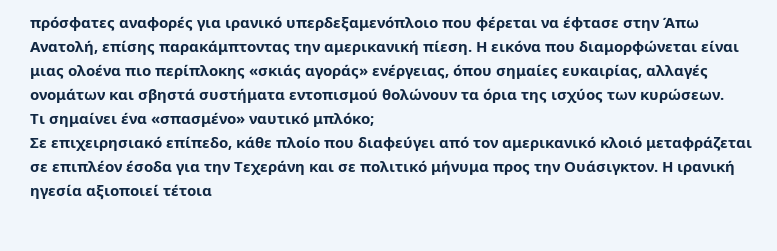πρόσφατες αναφορές για ιρανικό υπερδεξαμενόπλοιο που φέρεται να έφτασε στην Άπω Ανατολή, επίσης παρακάμπτοντας την αμερικανική πίεση. Η εικόνα που διαμορφώνεται είναι μιας ολοένα πιο περίπλοκης «σκιάς αγοράς» ενέργειας, όπου σημαίες ευκαιρίας, αλλαγές ονομάτων και σβηστά συστήματα εντοπισμού θολώνουν τα όρια της ισχύος των κυρώσεων.
Τι σημαίνει ένα «σπασμένο» ναυτικό μπλόκο;
Σε επιχειρησιακό επίπεδο, κάθε πλοίο που διαφεύγει από τον αμερικανικό κλοιό μεταφράζεται σε επιπλέον έσοδα για την Τεχεράνη και σε πολιτικό μήνυμα προς την Ουάσιγκτον. Η ιρανική ηγεσία αξιοποιεί τέτοια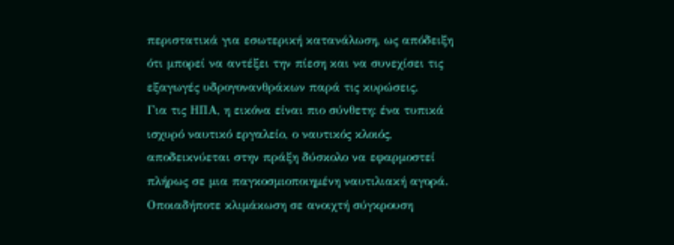περιστατικά για εσωτερική κατανάλωση, ως απόδειξη ότι μπορεί να αντέξει την πίεση και να συνεχίσει τις εξαγωγές υδρογονανθράκων παρά τις κυρώσεις.
Για τις ΗΠΑ, η εικόνα είναι πιο σύνθετη: ένα τυπικά ισχυρό ναυτικό εργαλείο, ο ναυτικός κλοιός, αποδεικνύεται στην πράξη δύσκολο να εφαρμοστεί πλήρως σε μια παγκοσμιοποιημένη ναυτιλιακή αγορά. Οποιαδήποτε κλιμάκωση σε ανοιχτή σύγκρουση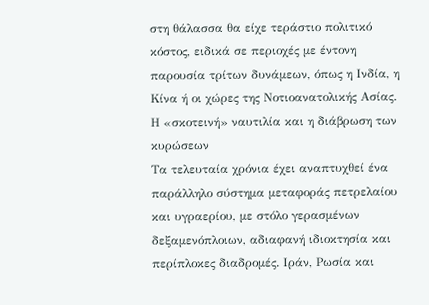στη θάλασσα θα είχε τεράστιο πολιτικό κόστος, ειδικά σε περιοχές με έντονη παρουσία τρίτων δυνάμεων, όπως η Ινδία, η Κίνα ή οι χώρες της Νοτιοανατολικής Ασίας.
Η «σκοτεινή» ναυτιλία και η διάβρωση των κυρώσεων
Τα τελευταία χρόνια έχει αναπτυχθεί ένα παράλληλο σύστημα μεταφοράς πετρελαίου και υγραερίου, με στόλο γερασμένων δεξαμενόπλοιων, αδιαφανή ιδιοκτησία και περίπλοκες διαδρομές. Ιράν, Ρωσία και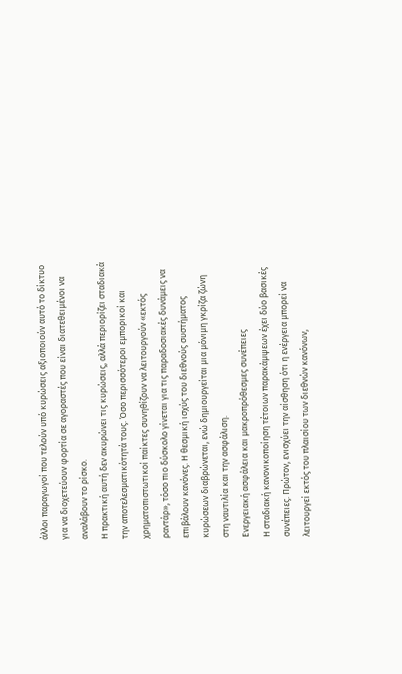άλλοι παραγωγοί που τελούν υπό κυρώσεις αξιοποιούν αυτό το δίκτυο για να διοχετεύουν φορτία σε αγοραστές που είναι διατεθειμένοι να αναλάβουν το ρίσκο.
Η πρακτική αυτή δεν ακυρώνει τις κυρώσεις, αλλά περιορίζει σταδιακά την αποτελεσματικότητά τους. Όσο περισσότεροι εμπορικοί και χρηματοπιστωτικοί παίκτες συνηθίζουν να λειτουργούν «εκτός ραντάρ», τόσο πιο δύσκολο γίνεται για τις παραδοσιακές δυνάμεις να επιβάλουν κανόνες. Η θεσμική ισχύς του διεθνούς συστήματος κυρώσεων διαβρώνεται, ενώ δημιουργείται μια μόνιμη γκρίζα ζώνη στη ναυτιλία και την ασφάλιση.
Ενεργειακή ασφάλεια και μακροπρόθεσμες συνέπειες
Η σταδιακή κανονικοποίηση τέτοιων παρακάμψεων έχει δύο βασικές συνέπειες. Πρώτον, ενισχύει την αίσθηση ότι η ενέργεια μπορεί να λειτουργεί εκτός του πλαισίου των διεθνών κανόνων,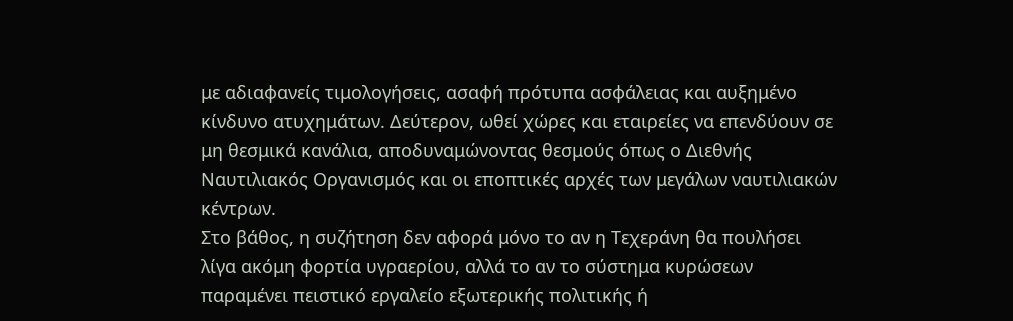με αδιαφανείς τιμολογήσεις, ασαφή πρότυπα ασφάλειας και αυξημένο κίνδυνο ατυχημάτων. Δεύτερον, ωθεί χώρες και εταιρείες να επενδύουν σε μη θεσμικά κανάλια, αποδυναμώνοντας θεσμούς όπως ο Διεθνής Ναυτιλιακός Οργανισμός και οι εποπτικές αρχές των μεγάλων ναυτιλιακών κέντρων.
Στο βάθος, η συζήτηση δεν αφορά μόνο το αν η Τεχεράνη θα πουλήσει λίγα ακόμη φορτία υγραερίου, αλλά το αν το σύστημα κυρώσεων παραμένει πειστικό εργαλείο εξωτερικής πολιτικής ή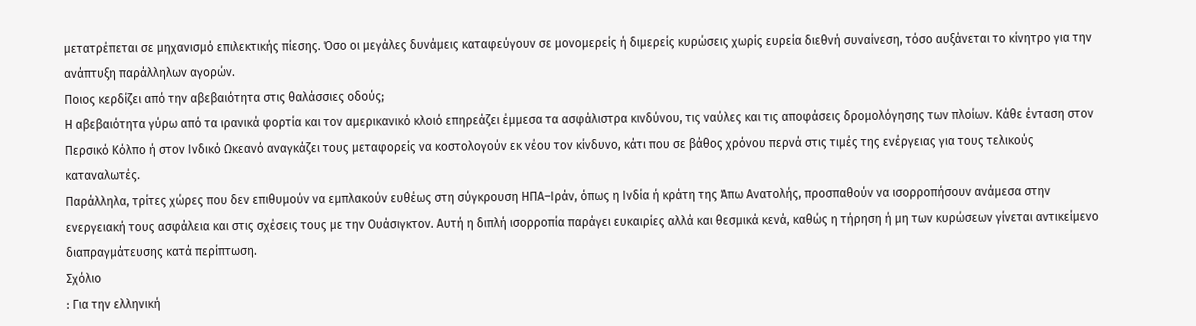μετατρέπεται σε μηχανισμό επιλεκτικής πίεσης. Όσο οι μεγάλες δυνάμεις καταφεύγουν σε μονομερείς ή διμερείς κυρώσεις χωρίς ευρεία διεθνή συναίνεση, τόσο αυξάνεται το κίνητρο για την ανάπτυξη παράλληλων αγορών.
Ποιος κερδίζει από την αβεβαιότητα στις θαλάσσιες οδούς;
Η αβεβαιότητα γύρω από τα ιρανικά φορτία και τον αμερικανικό κλοιό επηρεάζει έμμεσα τα ασφάλιστρα κινδύνου, τις ναύλες και τις αποφάσεις δρομολόγησης των πλοίων. Κάθε ένταση στον Περσικό Κόλπο ή στον Ινδικό Ωκεανό αναγκάζει τους μεταφορείς να κοστολογούν εκ νέου τον κίνδυνο, κάτι που σε βάθος χρόνου περνά στις τιμές της ενέργειας για τους τελικούς καταναλωτές.
Παράλληλα, τρίτες χώρες που δεν επιθυμούν να εμπλακούν ευθέως στη σύγκρουση ΗΠΑ–Ιράν, όπως η Ινδία ή κράτη της Άπω Ανατολής, προσπαθούν να ισορροπήσουν ανάμεσα στην ενεργειακή τους ασφάλεια και στις σχέσεις τους με την Ουάσιγκτον. Αυτή η διπλή ισορροπία παράγει ευκαιρίες αλλά και θεσμικά κενά, καθώς η τήρηση ή μη των κυρώσεων γίνεται αντικείμενο διαπραγμάτευσης κατά περίπτωση.
Σχόλιο
: Για την ελληνική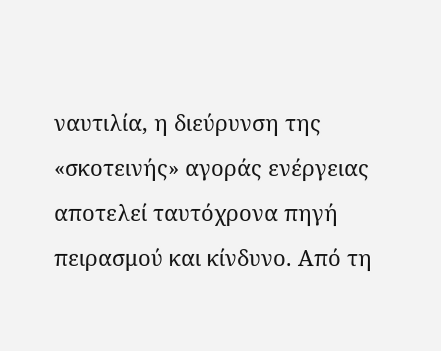ναυτιλία, η διεύρυνση της «σκοτεινής» αγοράς ενέργειας αποτελεί ταυτόχρονα πηγή πειρασμού και κίνδυνο. Από τη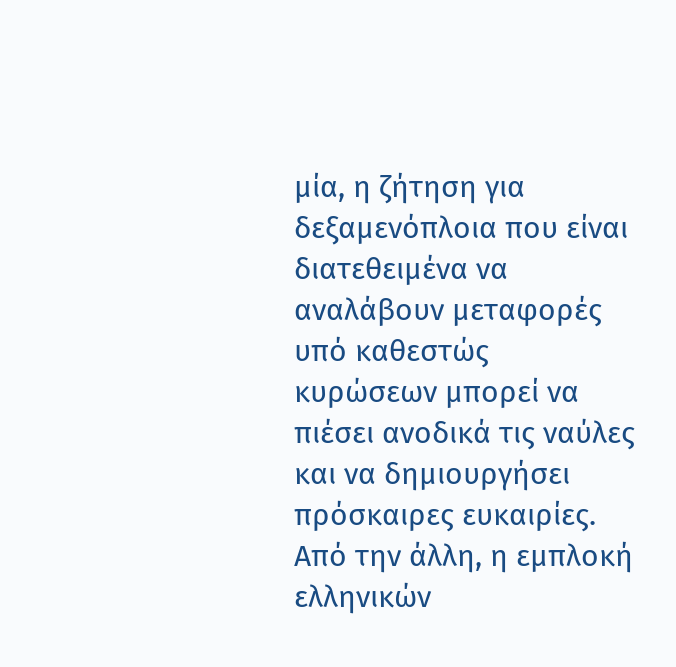μία, η ζήτηση για δεξαμενόπλοια που είναι διατεθειμένα να αναλάβουν μεταφορές υπό καθεστώς κυρώσεων μπορεί να πιέσει ανοδικά τις ναύλες και να δημιουργήσει πρόσκαιρες ευκαιρίες. Από την άλλη, η εμπλοκή ελληνικών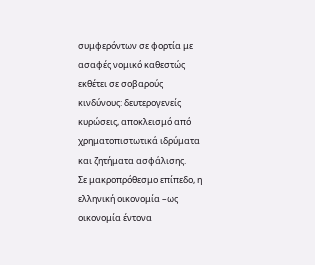συμφερόντων σε φορτία με ασαφές νομικό καθεστώς εκθέτει σε σοβαρούς κινδύνους: δευτερογενείς κυρώσεις, αποκλεισμό από χρηματοπιστωτικά ιδρύματα και ζητήματα ασφάλισης.
Σε μακροπρόθεσμο επίπεδο, η ελληνική οικονομία –ως οικονομία έντονα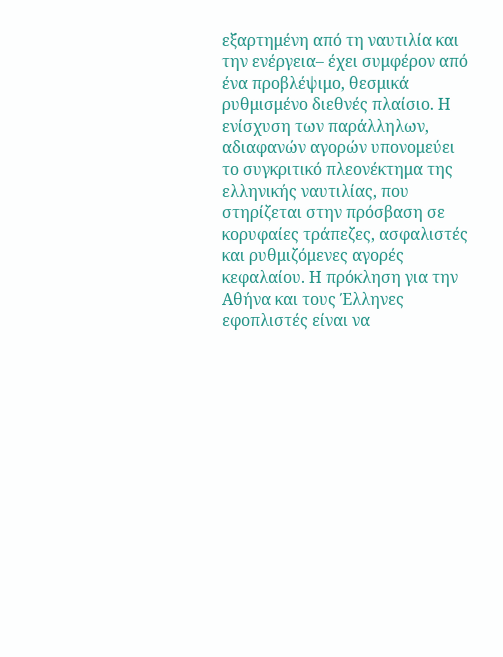εξαρτημένη από τη ναυτιλία και την ενέργεια– έχει συμφέρον από ένα προβλέψιμο, θεσμικά ρυθμισμένο διεθνές πλαίσιο. Η ενίσχυση των παράλληλων, αδιαφανών αγορών υπονομεύει το συγκριτικό πλεονέκτημα της ελληνικής ναυτιλίας, που στηρίζεται στην πρόσβαση σε κορυφαίες τράπεζες, ασφαλιστές και ρυθμιζόμενες αγορές κεφαλαίου. Η πρόκληση για την Αθήνα και τους Έλληνες εφοπλιστές είναι να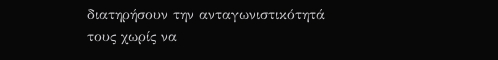διατηρήσουν την ανταγωνιστικότητά τους χωρίς να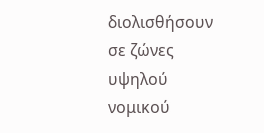διολισθήσουν σε ζώνες υψηλού νομικού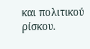και πολιτικού ρίσκου.